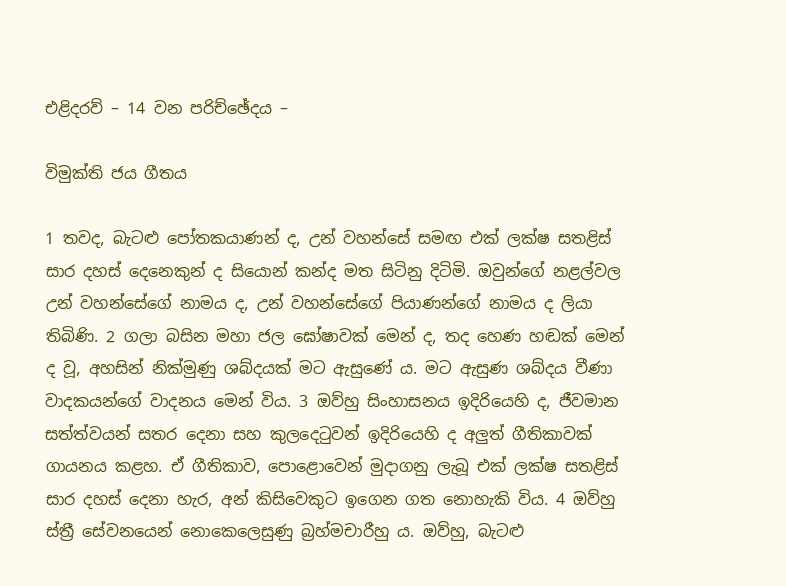එළිදරව් – 14 වන පරිච්ඡේදය –

විමුක්ති ජය ගීතය

1 තවද, බැටළු පෝතකයාණන් ද, උන් වහන්සේ සමඟ එක් ලක්ෂ සතළිස් සාර දහස් දෙනෙකුන් ද සියොන් කන්ද මත සිටිනු දිටිමි. ඔවුන්ගේ නළල්වල උන් වහන්සේගේ නාමය ද, උන් වහන්සේගේ පියාණන්ගේ නාමය ද ලියා තිබිණි. 2 ගලා බසින මහා ජල ඝෝෂාවක් මෙන් ද, තද හෙණ හඬක් මෙන් ද වූ, අහසින් නික්මුණු ශබ්දයක් මට ඇසුණේ ය. මට ඇසුණ ශබ්දය වීණා වාදකයන්ගේ වාදනය මෙන් විය. 3 ඔව්හු සිංහාසනය ඉදිරියෙහි ද, ජීවමාන සත්ත්වයන් සතර දෙනා සහ කුලදෙටුවන් ඉදිරියෙහි ද අලුත් ගීතිකාවක් ගායනය කළහ. ඒ ගීතිකාව, පොළොවෙන් මුදාගනු ලැබූ එක් ලක්ෂ සතළිස් සාර දහස් දෙනා හැර, අන් කිසිවෙකුට ඉගෙන ගත නොහැකි විය. 4 ඔව්හු ස්ත්‍රී සේවනයෙන් නොකෙලෙසුණු බ්‍රහ්මචාරීහු ය. ඔව්හු, බැටළු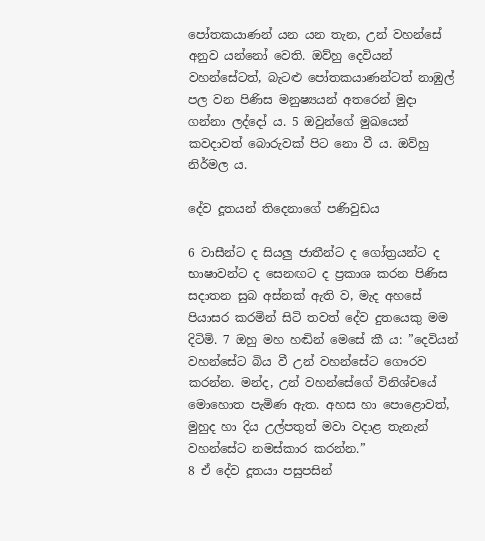පෝතකයාණන් යන යන තැන, උන් වහන්සේ අනුව යන්නෝ වෙති. ඔව්හු දෙවියන් වහන්සේටත්, බැටළු පෝතකයාණන්ටත් නාඹුල් පල වන පිණිස මනුෂ්‍යයන් අතරෙන් මුදා ගන්නා ලද්දෝ ය. 5 ඔවුන්ගේ මුඛයෙන් කවදාවත් බොරුවක් පිට නො වී ය. ඔව්හු නිර්මල ය.

දේව දූතයන් තිදෙනාගේ පණිවුඩය

6 වාසීන්ට ද සියලු ජාතීන්ට ද ගෝත්‍රයන්ට ද භාෂාවන්ට ද සෙනඟට ද ප්‍රකාශ කරන පිණිස සදාතන සුබ අස්නක් ඇති ව, මැද අහසේ පියාසර කරමින් සිටි තවත් දේව දුතයෙකු මම දිටිමි. 7 ඔහු මහ හඬින් මෙසේ කී ය: ”දෙවියන් වහන්සේට බිය වී උන් වහන්සේට ගෞරව කරන්න. මන්ද, උන් වහන්සේගේ විනිශ්චයේ මොහොත පැමිණ ඇත. අහස හා පොළොවත්, මුහුද හා දිය උල්පතුත් මවා වදාළ තැනැන් වහන්සේට නමස්කාර කරන්න.”
8 ඒ දේව දූතයා පසුපසින්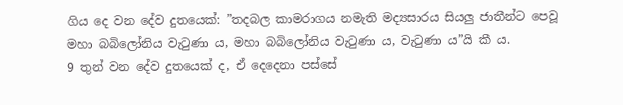ගිය දෙ වන දේව දුතයෙක්: ”තදබල කාමරාගය නමැති මද්‍යසාරය සියලු ජාතීන්ට පෙවූ මහා බබිලෝනිය වැටුණා ය, මහා බබිලෝනිය වැටුණා ය, වැටුණා ය”යි කී ය.
9 තුන් වන දේව දුතයෙක් ද, ඒ දෙදෙනා පස්සේ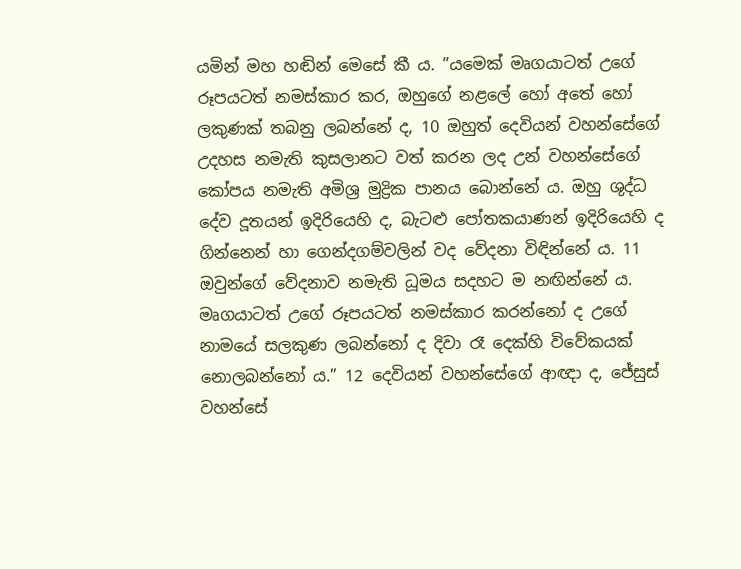යමින් මහ හඬින් මෙසේ කී ය. ”යමෙක් මෘගයාටත් උගේ රූපයටත් නමස්කාර කර, ඔහුගේ නළලේ හෝ අතේ හෝ ලකුණක් තබනු ලබන්නේ ද, 10 ඔහුත් දෙවියන් වහන්සේගේ උදහස නමැති කුසලානට වත් කරන ලද උන් වහන්සේගේ කෝපය නමැති අමිශ්‍ර මුද්‍රික පානය බොන්නේ ය. ඔහු ශුද්ධ දේව දූතයන් ඉදිරියෙහි ද, බැටළු පෝතකයාණන් ඉදිරියෙහි ද ගින්නෙන් හා ගෙන්දගම්වලින් වද වේදනා විඳින්නේ ය. 11 ඔවුන්ගේ වේදනාව නමැති ධූමය සදහට ම නඟින්නේ ය. මෘගයාටත් උගේ රූපයටත් නමස්කාර කරන්නෝ ද උගේ නාමයේ සලකුණ ලබන්නෝ ද දිවා රෑ දෙක්හි විවේකයක් නොලබන්නෝ ය.” 12 දෙවියන් වහන්සේගේ ආඥා ද, ජේසුස් වහන්සේ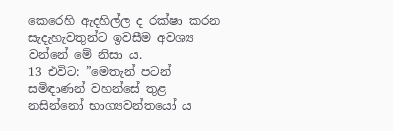කෙරෙහි ඇදහිල්ල ද රක්ෂා කරන සැදැහැවතුන්ට ඉවසීම අවශ්‍ය වන්නේ මේ නිසා ය.
13 එවිට: ”මෙතැන් පටන් සමිඳාණන් වහන්සේ තුළ නසින්නෝ භාග්‍යවන්තයෝ ය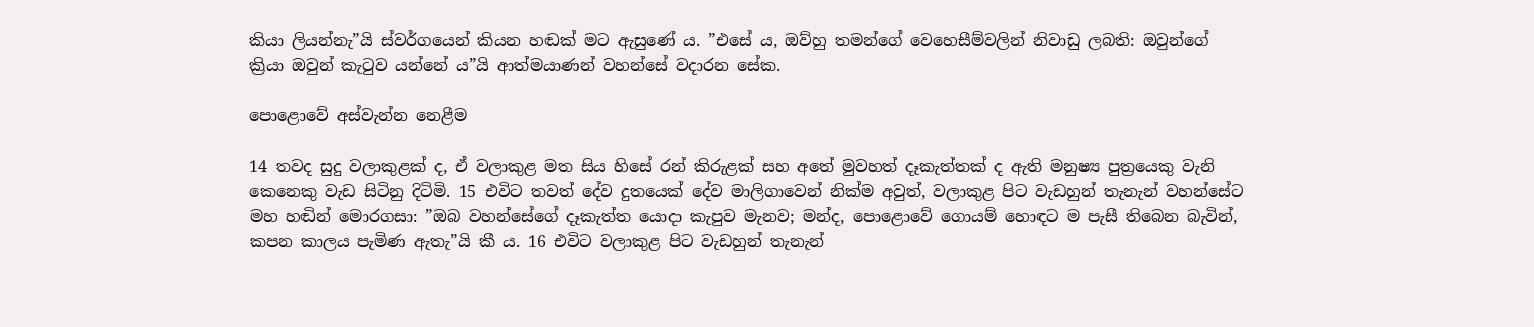කියා ලියන්නැ”යි ස්වර්ගයෙන් කියන හඬක් මට ඇසුණේ ය. ”එසේ ය, ඔව්හු තමන්ගේ වෙහෙසීම්වලින් නිවාඩු ලබති: ඔවුන්ගේ ක්‍රියා ඔවුන් කැටුව යන්නේ ය”යි ආත්මයාණන් වහන්සේ වදාරන සේක.

පොළොවේ අස්වැන්න නෙළීම

14 තවද සුදු වලාකුළක් ද, ඒ වලාකුළ මත සිය හිසේ රන් කිරුළක් සහ අතේ මුවහත් දෑකැත්තක් ද ඇති මනුෂ්‍ය පුත්‍රයෙකු වැනි කෙනෙකු වැඩ සිටිනු දිටිමි. 15 එවිට තවත් දේව දුතයෙක් දේව මාලිගාවෙන් නික්ම අවුත්, වලාකුළ පිට වැඩහුන් තැනැන් වහන්සේට මහ හඬින් මොරගසා: ”ඔබ වහන්සේගේ දෑකැත්ත යොදා කැපුව මැනව; මන්ද, පොළොවේ ගොයම් හොඳට ම පැසී තිබෙන බැවින්, කපන කාලය පැමිණ ඇතැ”යි කී ය. 16 එවිට වලාකුළ පිට වැඩහුන් තැනැන්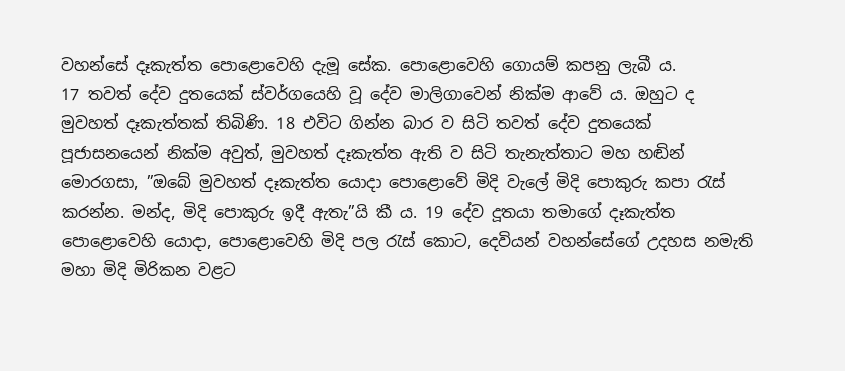වහන්සේ දෑකැත්ත පොළොවෙහි දැමූ සේක. පොළොවෙහි ගොයම් කපනු ලැබී ය.
17 තවත් දේව දුතයෙක් ස්වර්ගයෙහි වූ දේව මාලිගාවෙන් නික්ම ආවේ ය. ඔහුට ද මුවහත් දෑකැත්තක් තිබිණි. 18 එවිට ගින්න බාර ව සිටි තවත් දේව දුතයෙක් පූජාසනයෙන් නික්ම අවුත්, මුවහත් දෑකැත්ත ඇති ව සිටි තැනැත්තාට මහ හඬින් මොරගසා, ”ඔබේ මුවහත් දෑකැත්ත යොදා පොළොවේ මිදි වැලේ මිදි පොකුරු කපා රැස් කරන්න. මන්ද, මිදි පොකුරු ඉදී ඇතැ”යි කී ය. 19 දේව දූතයා තමාගේ දෑකැත්ත පොළොවෙහි යොදා, පොළොවෙහි මිදි පල රැස් කොට, දෙවියන් වහන්සේගේ උදහස නමැති මහා මිදි මිරිකන වළට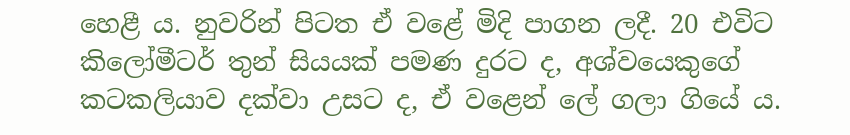හෙළී ය. නුවරින් පිටත ඒ වළේ මිදි පාගන ලදී. 20 එවිට කිලෝමීටර් තුන් සියයක් පමණ දුරට ද, අශ්වයෙකුගේ කටකලියාව දක්වා උසට ද, ඒ වළෙන් ලේ ගලා ගියේ ය.